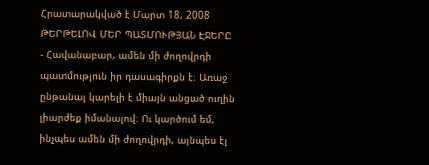Հրատարակված է Մարտ 18, 2008
ԹԵՐԹԵԼՈՎ ՄԵՐ ՊԱՏՄՈՒԹՅԱՆ ԷՋԵՐԸ
- Հավանաբար, ամեն մի ժողովրդի պատմություն իր դասագիրքն է։ Առաջ ընթանալ կարելի է միայն անցած ուղին լիարժեք իմանալով։ Ու կարծում եմ, ինչպես ամեն մի ժողովրդի, այնպես էլ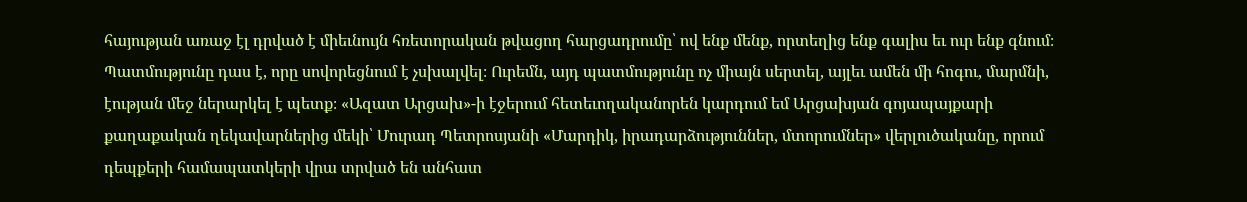հայության առաջ էլ դրված է միեւնույն հռետորական թվացող հարցադրումը՝ ով ենք մենք, որտեղից ենք գալիս եւ ուր ենք գնում։ Պատմությունը դաս է, որը սովորեցնում է չսխալվել։ Ուրեմն, այդ պատմությունը ոչ միայն սերտել, այլեւ ամեն մի հոգու, մարմնի, էության մեջ ներարկել է պետք։ «Ազատ Արցախ»-ի էջերում հետեւողականորեն կարդում եմ Արցախյան գոյապայքարի քաղաքական ղեկավարներից մեկի՝ Մուրադ Պետրոսյանի «Մարդիկ, իրադարձություններ, մտորումներ» վերլուծականը, որում դեպքերի համապատկերի վրա տրված են անհատ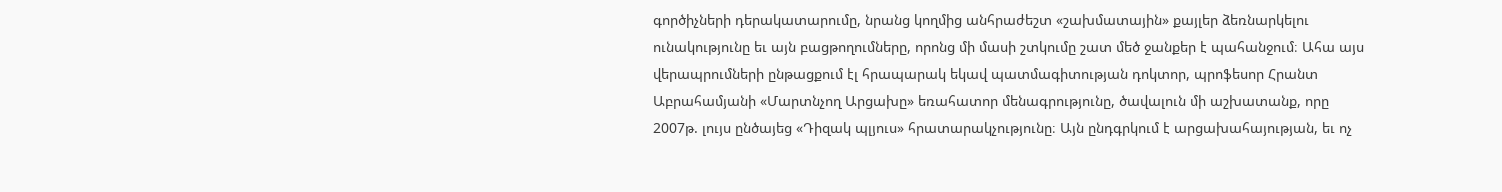գործիչների դերակատարումը, նրանց կողմից անհրաժեշտ «շախմատային» քայլեր ձեռնարկելու ունակությունը եւ այն բացթողումները, որոնց մի մասի շտկումը շատ մեծ ջանքեր է պահանջում։ Ահա այս վերապրումների ընթացքում էլ հրապարակ եկավ պատմագիտության դոկտոր, պրոֆեսոր Հրանտ Աբրահամյանի «Մարտնչող Արցախը» եռահատոր մենագրությունը, ծավալուն մի աշխատանք, որը 2007թ. լույս ընծայեց «Դիզակ պլյուս» հրատարակչությունը։ Այն ընդգրկում է արցախահայության, եւ ոչ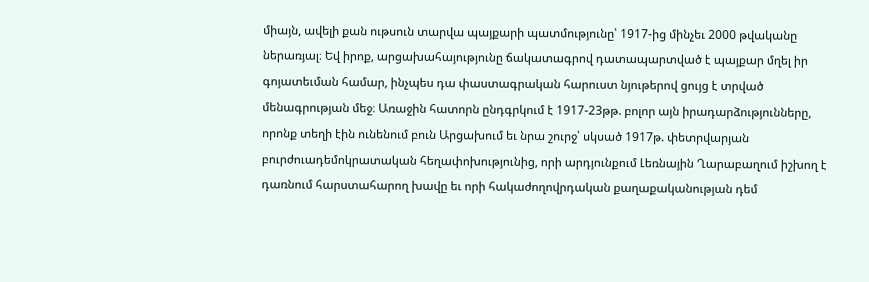միայն, ավելի քան ութսուն տարվա պայքարի պատմությունը՝ 1917-ից մինչեւ 2000 թվականը ներառյալ։ Եվ իրոք, արցախահայությունը ճակատագրով դատապարտված է պայքար մղել իր գոյատեւման համար, ինչպես դա փաստագրական հարուստ նյութերով ցույց է տրված մենագրության մեջ։ Առաջին հատորն ընդգրկում է 1917-23թթ. բոլոր այն իրադարձությունները, որոնք տեղի էին ունենում բուն Արցախում եւ նրա շուրջ՝ սկսած 1917թ. փետրվարյան բուրժուադեմոկրատական հեղափոխությունից, որի արդյունքում Լեռնային Ղարաբաղում իշխող է դառնում հարստահարող խավը եւ որի հակաժողովրդական քաղաքականության դեմ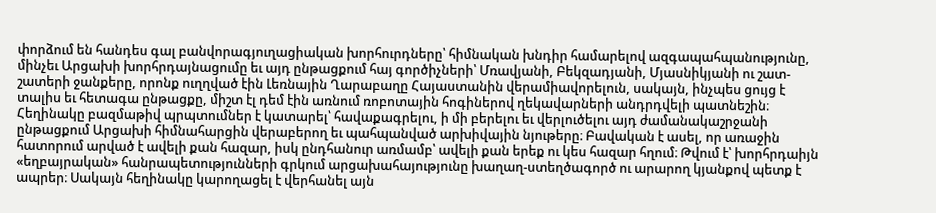փորձում են հանդես գալ բանվորագյուղացիական խորհուրդները՝ հիմնական խնդիր համարելով ազգապահպանությունը, մինչեւ Արցախի խորհրդայնացումը եւ այդ ընթացքում հայ գործիչների՝ Մռավյանի, Բեկզադյանի, Մյասնիկյանի ու շատ-շատերի ջանքերը, որոնք ուղղված էին Լեռնային Ղարաբաղը Հայաստանին վերամիավորելուն, սակայն, ինչպես ցույց է տալիս եւ հետագա ընթացքը, միշտ էլ դեմ էին առնում ռոբոտային հոգիներով ղեկավարների անդրդվելի պատնեշին։ Հեղինակը բազմաթիվ պրպտումներ է կատարել՝ հավաքագրելու, ի մի բերելու եւ վերլուծելու այդ ժամանակաշրջանի ընթացքում Արցախի հիմնահարցին վերաբերող եւ պահպանված արխիվային նյութերը։ Բավական է ասել, որ առաջին հատորում արված է ավելի քան հազար, իսկ ընդհանուր առմամբ՝ ավելի քան երեք ու կես հազար հղում։ Թվում է՝ խորհրդաիյն «եղբայրական» հանրապետությունների գրկում արցախահայությունը խաղաղ-ստեղծագործ ու արարող կյանքով պետք է ապրեր։ Սակայն հեղինակը կարողացել է վերհանել այն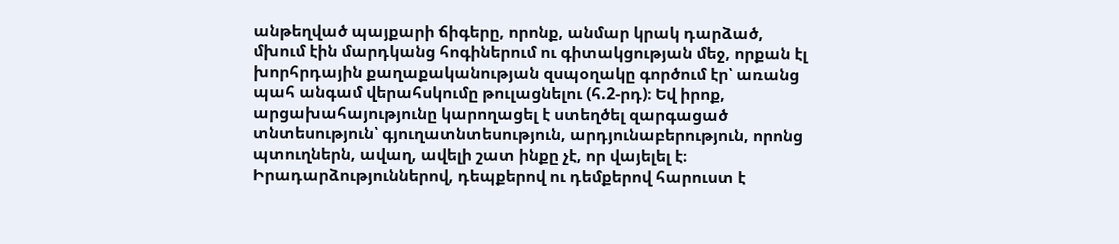անթեղված պայքարի ճիգերը, որոնք, անմար կրակ դարձած, մխում էին մարդկանց հոգիներում ու գիտակցության մեջ, որքան էլ խորհրդային քաղաքականության զսպօղակը գործում էր՝ առանց պահ անգամ վերահսկումը թուլացնելու (հ.2-րդ)։ Եվ իրոք, արցախահայությունը կարողացել է ստեղծել զարգացած տնտեսություն՝ գյուղատնտեսություն, արդյունաբերություն, որոնց պտուղներն, ավաղ, ավելի շատ ինքը չէ, որ վայելել է։ Իրադարձություններով, դեպքերով ու դեմքերով հարուստ է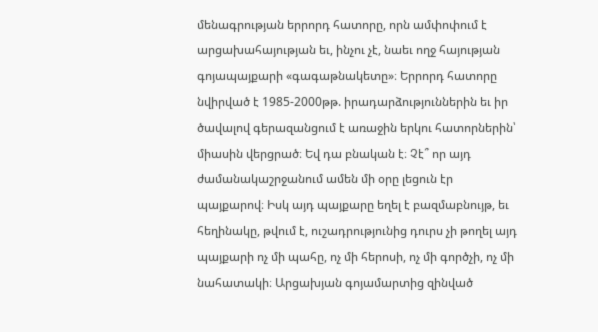մենագրության երրորդ հատորը, որն ամփոփում է արցախահայության եւ, ինչու չէ, նաեւ ողջ հայության գոյապայքարի «գագաթնակետը»։ Երրորդ հատորը նվիրված է 1985-2000թթ. իրադարձություններին եւ իր ծավալով գերազանցում է առաջին երկու հատորներին՝ միասին վերցրած։ Եվ դա բնական է։ Չէ՞ որ այդ ժամանակաշրջանում ամեն մի օրը լեցուն էր պայքարով։ Իսկ այդ պայքարը եղել է բազմաբնույթ, եւ հեղինակը, թվում է, ուշադրությունից դուրս չի թողել այդ պայքարի ոչ մի պահը, ոչ մի հերոսի, ոչ մի գործչի, ոչ մի նահատակի։ Արցախյան գոյամարտից զինված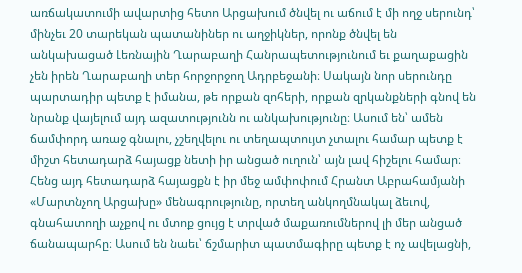առճակատումի ավարտից հետո Արցախում ծնվել ու աճում է մի ողջ սերունդ՝ մինչեւ 20 տարեկան պատանիներ ու աղջիկներ, որոնք ծնվել են անկախացած Լեռնային Ղարաբաղի Հանրապետությունում եւ քաղաքացին չեն իրեն Ղարաբաղի տեր հորջորջող Ադրբեջանի։ Սակայն նոր սերունդը պարտադիր պետք է իմանա, թե որքան զոհերի, որքան զրկանքների գնով են նրանք վայելում այդ ազատությունն ու անկախությունը։ Ասում են՝ ամեն ճամփորդ առաջ գնալու, չշեղվելու ու տեղապտույտ չտալու համար պետք է միշտ հետադարձ հայացք նետի իր անցած ուղուն՝ այն լավ հիշելու համար։ Հենց այդ հետադարձ հայացքն է իր մեջ ամփոփում Հրանտ Աբրահամյանի «Մարտնչող Արցախը» մենագրությունը, որտեղ անկողմնակալ ձեւով, գնահատողի աչքով ու մտոք ցույց է տրված մաքառումներով լի մեր անցած ճանապարհը։ Ասում են նաեւ՝ ճշմարիտ պատմագիրը պետք է ոչ ավելացնի,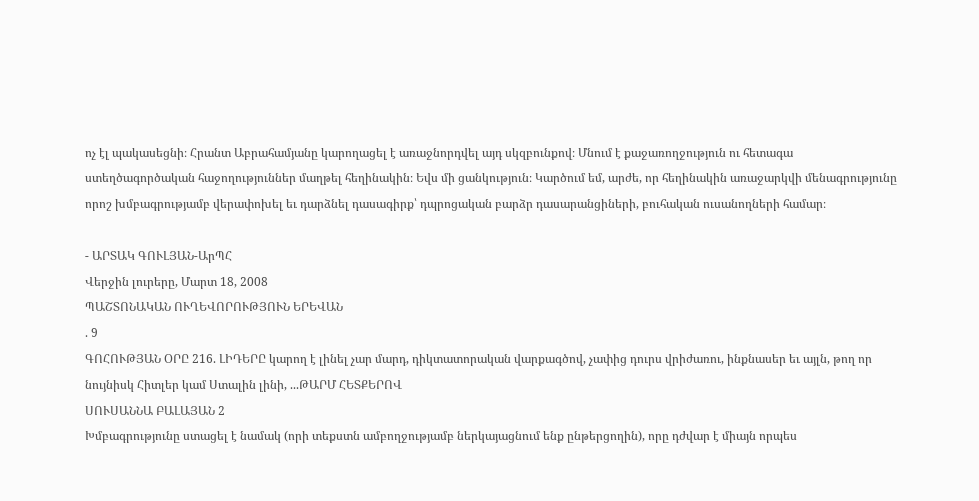ոչ էլ պակասեցնի։ Հրանտ Աբրահամյանը կարողացել է առաջնորդվել այդ սկզբունքով։ Մնում է քաջառողջություն ու հետագա ստեղծագործական հաջողություններ մաղթել հեղինակին։ Եվս մի ցանկություն։ Կարծում եմ, արժե, որ հեղինակին առաջարկվի մենագրությունը որոշ խմբագրությամբ վերափոխել եւ դարձնել դասագիրք՝ դպրոցական բարձր դասարանցիների, բուհական ուսանողների համար։

- ԱՐՏԱԿ ԳՈՒԼՅԱՆ-ԱրՊՀ
Վերջին լուրերը, Մարտ 18, 2008
ՊԱՇՏՈՆԱԿԱՆ ՈՒՂԵՎՈՐՈՒԹՅՈՒՆ ԵՐԵՎԱՆ
. 9
ԳՈՀՈՒԹՅԱՆ ՕՐԸ 216. ԼԻԴԵՐԸ կարող է լինել չար մարդ, դիկտատորական վարքագծով, չափից դուրս վրիժառու, ինքնասեր եւ այլն, թող որ նույնիսկ Հիտլեր կամ Ստալին լինի, ...ԹԱՐՄ ՀԵՏՔԵՐՈՎ
ՍՈՒՍԱՆՆԱ ԲԱԼԱՅԱՆ 2
Խմբագրությունը ստացել է նամակ (որի տեքստն ամբողջությամբ ներկայացնում ենք ընթերցողին), որը դժվար է միայն որպես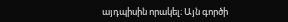այդպիսին որակել։ Այն գործի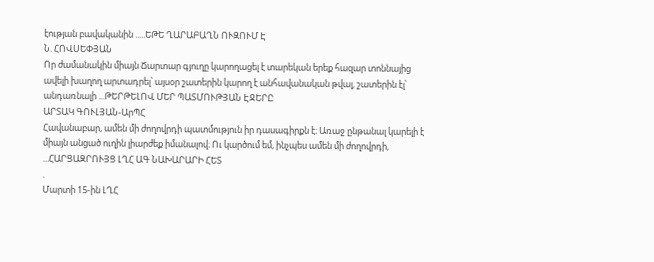էության բավականին .....ԵԹԵ ՂԱՐԱԲԱՂՆ ՈՒԶՈՒՄ Է
Ն. ՀՈՎՍԵՓՅԱՆ
Որ ժամանակին միայն Ճարտար գյուղը կարողացել է տարեկան երեք հազար տոննայից ավելի խաղող արտադրել՝ այսօր շատերին կարող է անհավանական թվալ, շատերին էլ՝ անդառնալի ...ԹԵՐԹԵԼՈՎ ՄԵՐ ՊԱՏՄՈՒԹՅԱՆ ԷՋԵՐԸ
ԱՐՏԱԿ ԳՈՒԼՅԱՆ-ԱրՊՀ
Հավանաբար, ամեն մի ժողովրդի պատմություն իր դասագիրքն է։ Առաջ ընթանալ կարելի է միայն անցած ուղին լիարժեք իմանալով։ Ու կարծում եմ, ինչպես ամեն մի ժողովրդի, ...ՀԱՐՑԱԶՐՈՒՅՑ ԼՂՀ ԱԳ ՆԱԽԱՐԱՐԻ ՀԵՏ
.
Մարտի 15-ին ԼՂՀ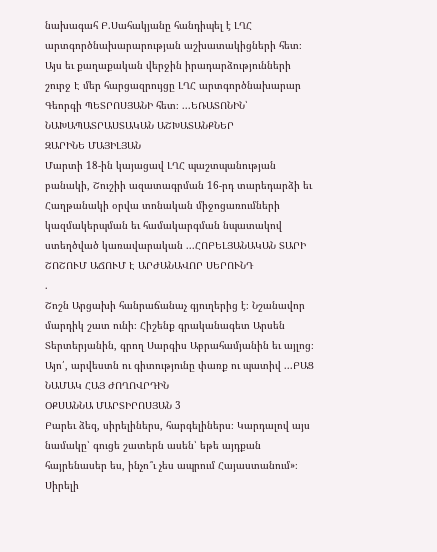նախագահ Բ.Սահակյանը հանդիպել է ԼՂՀ արտգործնախարարության աշխատակիցների հետ։ Այս եւ քաղաքական վերջին իրադարձությունների շուրջ Է մեր հարցազրույցը ԼՂՀ արտգործնախարար Գեորգի ՊԵՏՐՈՍՅԱՆԻ հետ։ ...ԵՌԱՏՈՆԻՆ՝ ՆԱԽԱՊԱՏՐԱՍՏԱԿԱՆ ԱՇԽԱՏԱՆՔՆԵՐ
ԶԱՐԻՆԵ ՄԱՅԻԼՅԱՆ
Մարտի 18-ին կայացավ ԼՂՀ պաշտպանության բանակի, Շուշիի ազատագրման 16-րդ տարեդարձի եւ Հաղթանակի օրվա տոնական միջոցառումների կազմակերպման եւ համակարգման նպատակով ստեղծված կառավարական ...ՀՈԲԵԼՅԱՆԱԿԱՆ ՏԱՐԻ ՇՈՇՈՒՄ ԱՃՈՒՄ Է ԱՐԺԱՆԱՎՈՐ ՍԵՐՈՒՆԴ
.
Շոշն Արցախի հանրաճանաչ գյուղերից է։ Նշանավոր մարդիկ շատ ունի։ Հիշենք գրականագետ Արսեն Տերտերյանին, գրող Սարգիս Աբրահամյանին եւ այլոց։ Այո՛, արվեստն ու գիտությունը փառք ու պատիվ ...ԲԱՑ ՆԱՄԱԿ ՀԱՅ ԺՈՂՈՎՐԴԻՆ
ՕՔՍԱՆՆԱ ՄԱՐՏԻՐՈՍՅԱՆ 3
Բարեւ ձեզ, սիրելիներս, հարգելիներս։ Կարդալով այս նամակը՝ գուցե շատերն ասեն՝ եթե այդքան հայրենասեր ես, ինչո՞ւ չես ապրում Հայաստանում»։ Սիրելի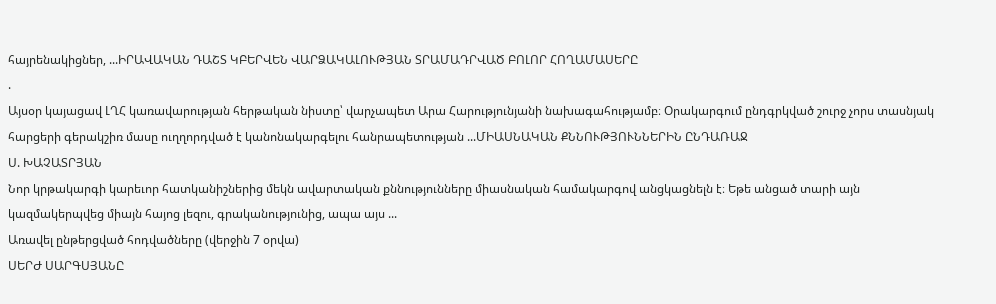հայրենակիցներ, ...ԻՐԱՎԱԿԱՆ ԴԱՇՏ ԿԲԵՐՎԵՆ ՎԱՐՁԱԿԱԼՈՒԹՅԱՆ ՏՐԱՄԱԴՐՎԱԾ ԲՈԼՈՐ ՀՈՂԱՄԱՍԵՐԸ
.
Այսօր կայացավ ԼՂՀ կառավարության հերթական նիստը՝ վարչապետ Արա Հարությունյանի նախագահությամբ։ Օրակարգում ընդգրկված շուրջ չորս տասնյակ հարցերի գերակշիռ մասը ուղղորդված է կանոնակարգելու հանրապետության ...ՄԻԱՍՆԱԿԱՆ ՔՆՆՈՒԹՅՈՒՆՆԵՐԻՆ ԸՆԴԱՌԱՋ
Ս. ԽԱՉԱՏՐՅԱՆ
Նոր կրթակարգի կարեւոր հատկանիշներից մեկն ավարտական քննությունները միասնական համակարգով անցկացնելն է։ Եթե անցած տարի այն կազմակերպվեց միայն հայոց լեզու, գրականությունից, ապա այս ...
Առավել ընթերցված հոդվածները (վերջին 7 օրվա)
ՍԵՐԺ ՍԱՐԳՍՅԱՆԸ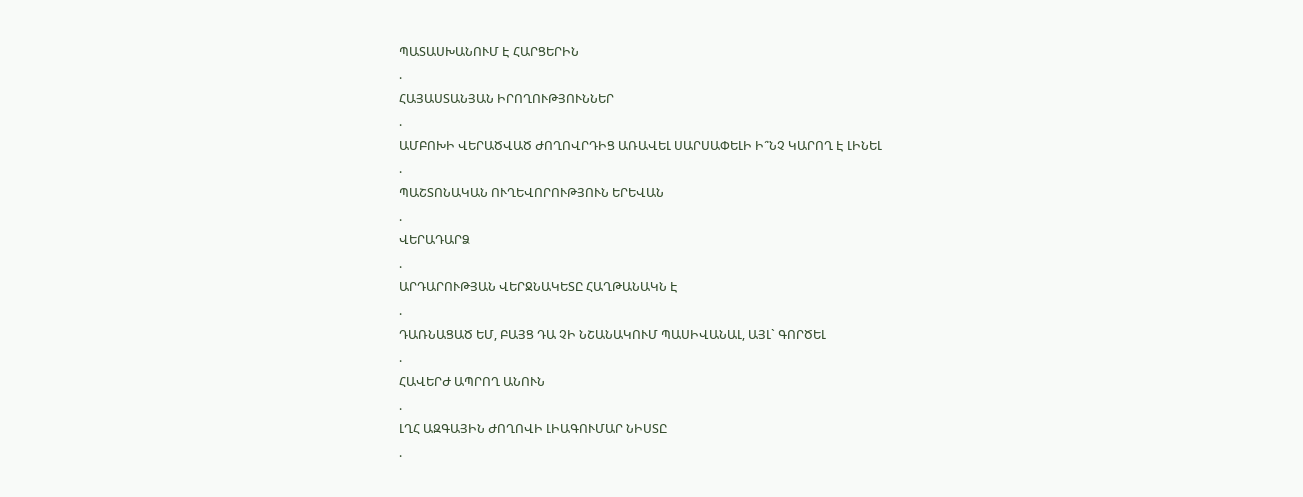ՊԱՏԱՍԽԱՆՈՒՄ Է ՀԱՐՑԵՐԻՆ
.
ՀԱՅԱՍՏԱՆՅԱՆ ԻՐՈՂՈՒԹՅՈՒՆՆԵՐ
.
ԱՄԲՈԽԻ ՎԵՐԱԾՎԱԾ ԺՈՂՈՎՐԴԻՑ ԱՌԱՎԵԼ ՍԱՐՍԱՓԵԼԻ Ի՞ՆՉ ԿԱՐՈՂ Է ԼԻՆԵԼ
.
ՊԱՇՏՈՆԱԿԱՆ ՈՒՂԵՎՈՐՈՒԹՅՈՒՆ ԵՐԵՎԱՆ
.
ՎԵՐԱԴԱՐՁ
.
ԱՐԴԱՐՈՒԹՅԱՆ ՎԵՐՋՆԱԿԵՏԸ ՀԱՂԹԱՆԱԿՆ Է
.
ԴԱՌՆԱՑԱԾ ԵՄ, ԲԱՅՑ ԴԱ ՉԻ ՆՇԱՆԱԿՈՒՄ ՊԱՍԻՎԱՆԱԼ, ԱՅԼ` ԳՈՐԾԵԼ
.
ՀԱՎԵՐԺ ԱՊՐՈՂ ԱՆՈՒՆ
.
ԼՂՀ ԱԶԳԱՅԻՆ ԺՈՂՈՎԻ ԼԻԱԳՈՒՄԱՐ ՆԻՍՏԸ
.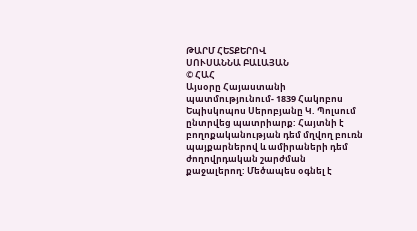ԹԱՐՄ ՀԵՏՔԵՐՈՎ
ՍՈՒՍԱՆՆԱ ԲԱԼԱՅԱՆ
© ՀԱՀ
Այսօրը Հայաստանի պատմությունում- 1839 Հակոբոս Եպիսկոպոս Սերոբյանը Կ. Պոլսում ընտրվեց պատրիարք: Հայտնի է բողոքականության դեմ մղվող բուռն պայքարներով և ամիրաների դեմ ժողովրդական շարժման քաջալերող: Մեծապես օգնել է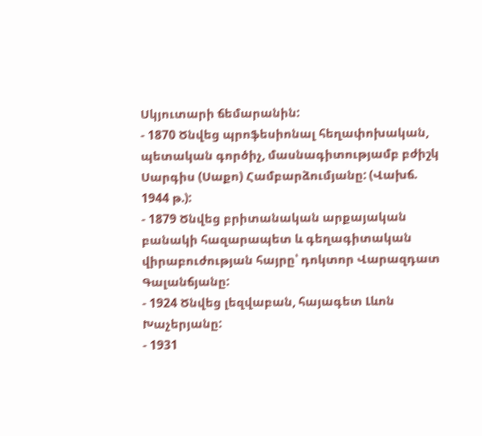Սկյուտարի ճեմարանին:
- 1870 Ծնվեց պրոֆեսիոնալ հեղափոխական, պետական գործիչ, մասնագիտությամբ բժիշկ Սարգիս (Սաքո) Համբարձումյանը: (Վախճ. 1944 թ.):
- 1879 Ծնվեց բրիտանական արքայական բանակի հազարապետ և գեղագիտական վիրաբուժության հայրը՝ դոկտոր Վարազդատ Գալանճյանը:
- 1924 Ծնվեց լեզվաբան, հայագետ Լևոն Խաչերյանը:
- 1931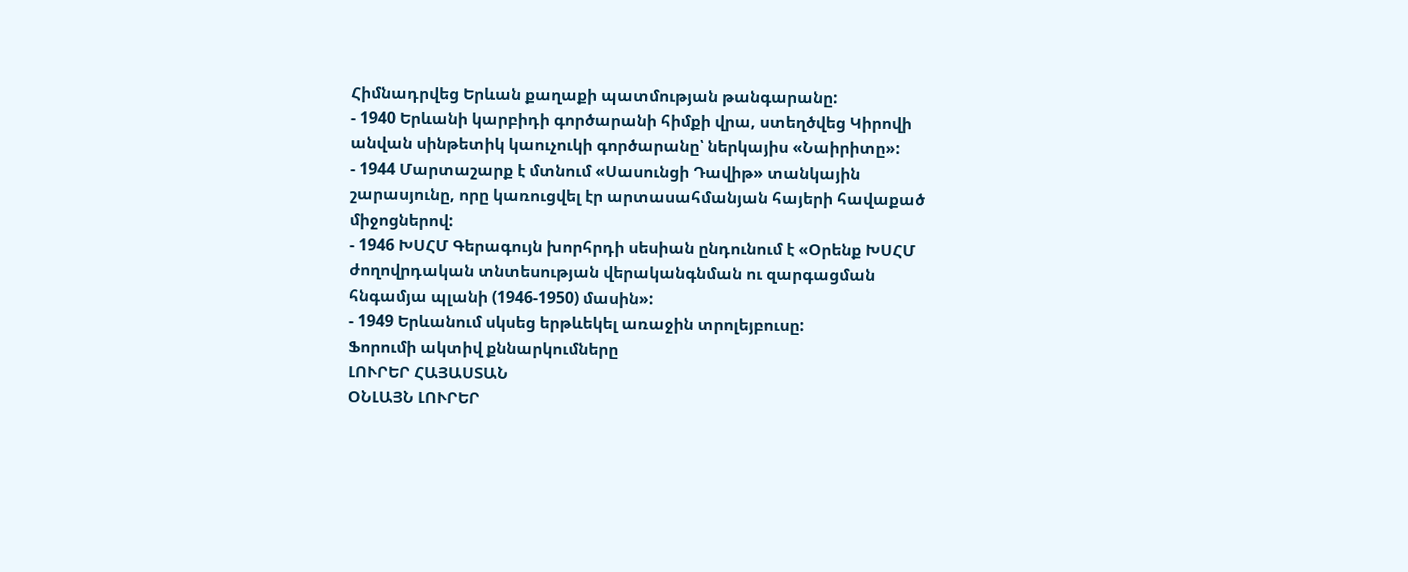Հիմնադրվեց Երևան քաղաքի պատմության թանգարանը:
- 1940 Երևանի կարբիդի գործարանի հիմքի վրա, ստեղծվեց Կիրովի անվան սինթետիկ կաուչուկի գործարանը՝ ներկայիս «Նաիրիտը»:
- 1944 Մարտաշարք է մտնում «Սասունցի Դավիթ» տանկային շարասյունը, որը կառուցվել էր արտասահմանյան հայերի հավաքած միջոցներով:
- 1946 ԽՍՀՄ Գերագույն խորհրդի սեսիան ընդունում է «Օրենք ԽՍՀՄ ժողովրդական տնտեսության վերականգնման ու զարգացման հնգամյա պլանի (1946-1950) մասին»:
- 1949 Երևանում սկսեց երթևեկել առաջին տրոլեյբուսը:
Ֆորումի ակտիվ քննարկումները
ԼՈՒՐԵՐ ՀԱՅԱՍՏԱՆ
ՕՆԼԱՅՆ ԼՈՒՐԵՐ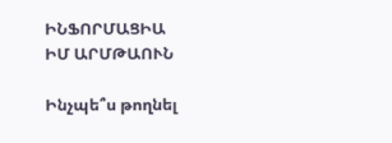ԻՆՖՈՐՄԱՑԻԱ
ԻՄ ԱՐՄԹԱՈՒՆ

Ինչպե՞ս թողնել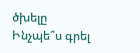ծխելը
Ինչպե՞ս գրել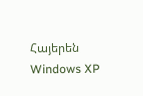Հայերեն Windows XP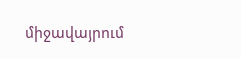միջավայրում